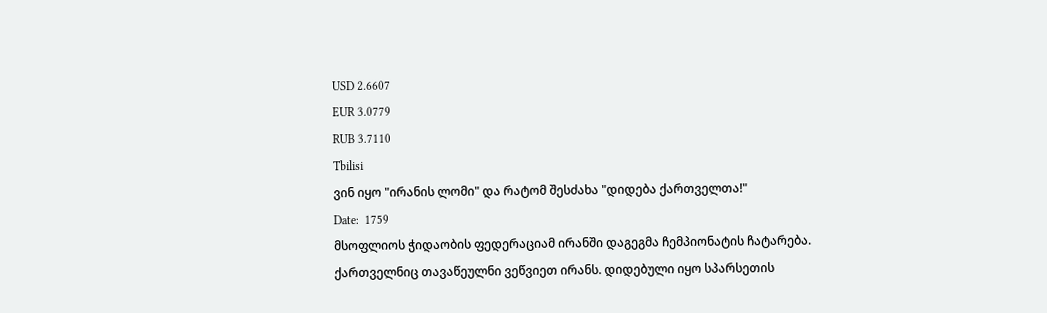USD 2.6607
EUR 3.0779
RUB 3.7110
Tbilisi
ვინ იყო "ირანის ლომი" და რატომ შესძახა "დიდება ქართველთა!"
Date:  1759
მსოფლიოს ჭიდაობის ფედერაციამ ირანში დაგეგმა ჩემპიონატის ჩატარება. ქართველნიც თავაწეულნი ვეწვიეთ ირანს. დიდებული იყო სპარსეთის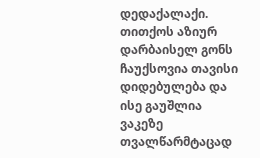დედაქალაქი. თითქოს აზიურ დარბაისელ გონს ჩაუქსოვია თავისი დიდებულება და ისე გაუშლია ვაკეზე თვალწარმტაცად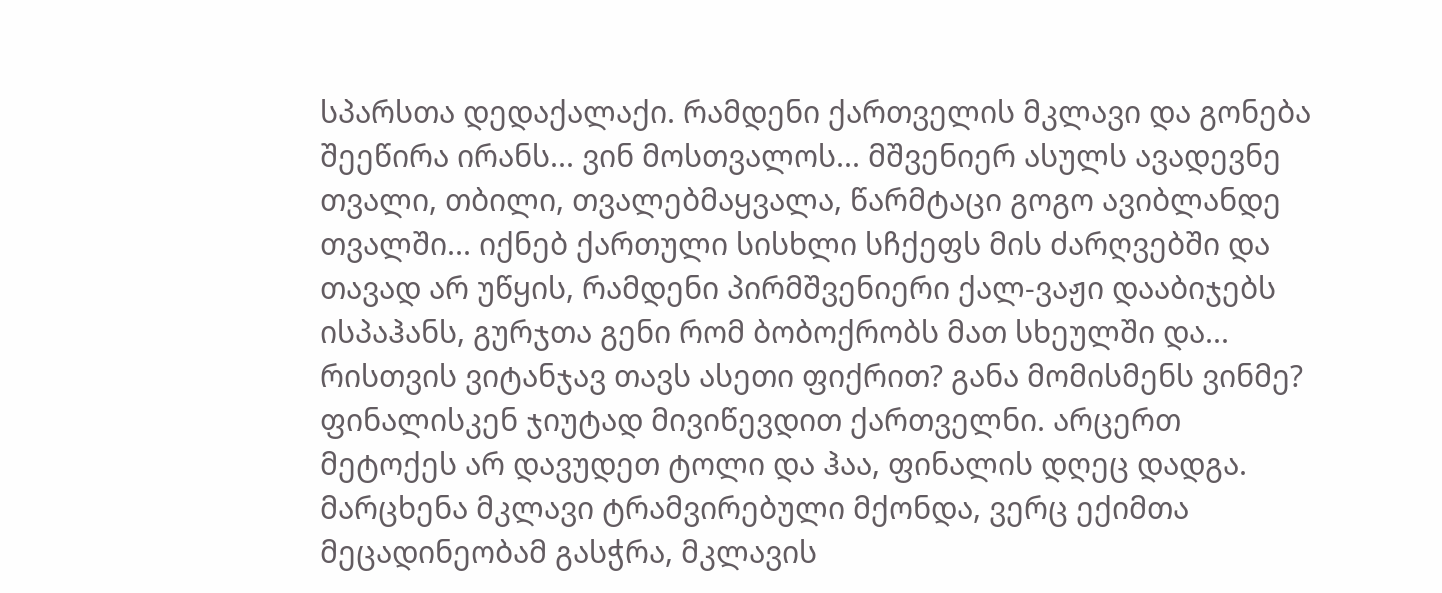სპარსთა დედაქალაქი. რამდენი ქართველის მკლავი და გონება შეეწირა ირანს... ვინ მოსთვალოს... მშვენიერ ასულს ავადევნე თვალი, თბილი, თვალებმაყვალა, წარმტაცი გოგო ავიბლანდე თვალში... იქნებ ქართული სისხლი სჩქეფს მის ძარღვებში და თავად არ უწყის, რამდენი პირმშვენიერი ქალ-ვაჟი დააბიჯებს ისპაჰანს, გურჯთა გენი რომ ბობოქრობს მათ სხეულში და... რისთვის ვიტანჯავ თავს ასეთი ფიქრით? განა მომისმენს ვინმე?
ფინალისკენ ჯიუტად მივიწევდით ქართველნი. არცერთ მეტოქეს არ დავუდეთ ტოლი და ჰაა, ფინალის დღეც დადგა.
მარცხენა მკლავი ტრამვირებული მქონდა, ვერც ექიმთა მეცადინეობამ გასჭრა, მკლავის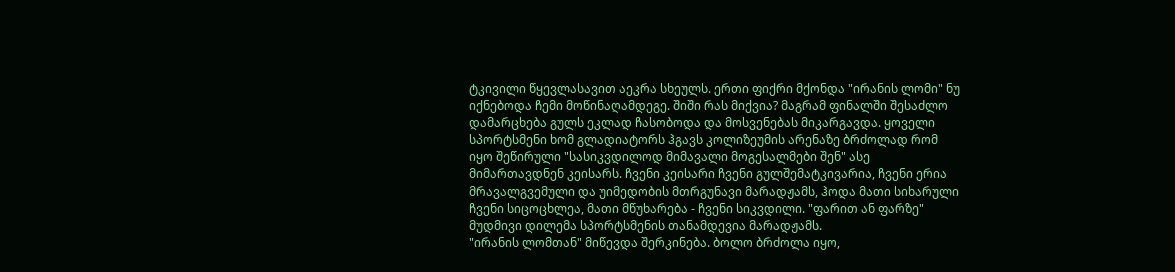ტკივილი წყევლასავით აეკრა სხეულს. ერთი ფიქრი მქონდა "ირანის ლომი" ნუ იქნებოდა ჩემი მოწინაღამდეგე. შიში რას მიქვია? მაგრამ ფინალში შესაძლო დამარცხება გულს ეკლად ჩასობოდა და მოსვენებას მიკარგავდა. ყოველი სპორტსმენი ხომ გლადიატორს ჰგავს კოლიზეუმის არენაზე ბრძოლად რომ იყო შეწირული "სასიკვდილოდ მიმავალი მოგესალმები შენ" ასე მიმართავდნენ კეისარს. ჩვენი კეისარი ჩვენი გულშემატკივარია, ჩვენი ერია მრავალგვემული და უიმედობის მთრგუნავი მარადჟამს, ჰოდა მათი სიხარული ჩვენი სიცოცხლეა, მათი მწუხარება - ჩვენი სიკვდილი. "ფარით ან ფარზე" მუდმივი დილემა სპორტსმენის თანამდევია მარადჟამს.
"ირანის ლომთან" მიწევდა შერკინება. ბოლო ბრძოლა იყო,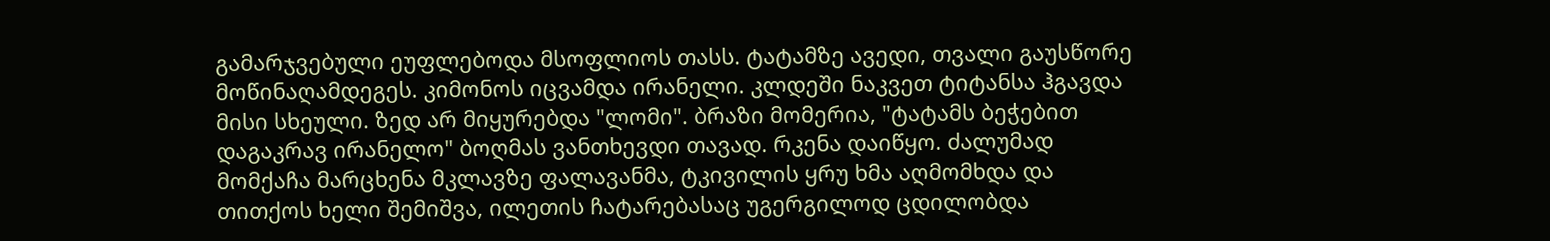გამარჯვებული ეუფლებოდა მსოფლიოს თასს. ტატამზე ავედი, თვალი გაუსწორე მოწინაღამდეგეს. კიმონოს იცვამდა ირანელი. კლდეში ნაკვეთ ტიტანსა ჰგავდა მისი სხეული. ზედ არ მიყურებდა "ლომი". ბრაზი მომერია, "ტატამს ბეჭებით დაგაკრავ ირანელო" ბოღმას ვანთხევდი თავად. რკენა დაიწყო. ძალუმად მომქაჩა მარცხენა მკლავზე ფალავანმა, ტკივილის ყრუ ხმა აღმომხდა და თითქოს ხელი შემიშვა, ილეთის ჩატარებასაც უგერგილოდ ცდილობდა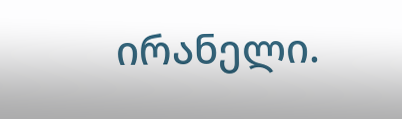ირანელი.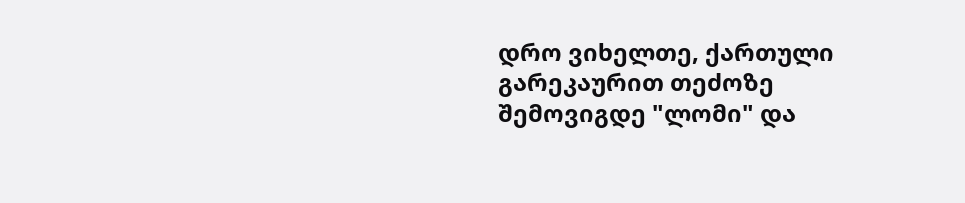დრო ვიხელთე, ქართული გარეკაურით თეძოზე შემოვიგდე "ლომი" და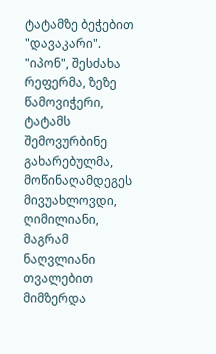ტატამზე ბეჭებით "დავაკარი". "იპონ", შესძახა რეფერმა, ზეზე წამოვიჭერი, ტატამს შემოვურბინე გახარებულმა, მოწინაღამდეგეს მივუახლოვდი, ღიმილიანი, მაგრამ ნაღვლიანი თვალებით მიმზერდა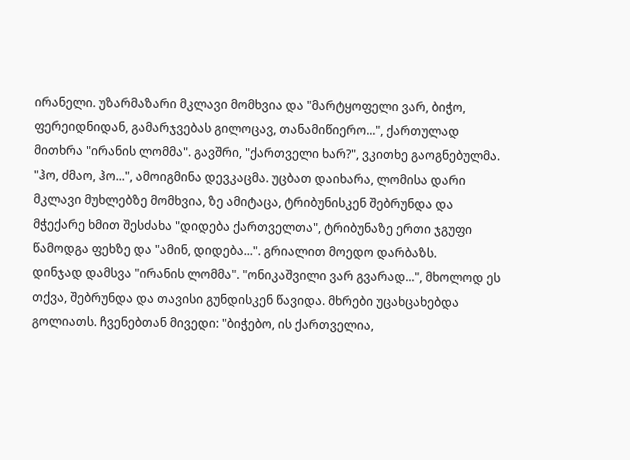ირანელი. უზარმაზარი მკლავი მომხვია და "მარტყოფელი ვარ, ბიჭო, ფერეიდნიდან, გამარჯვებას გილოცავ, თანამიწიერო...", ქართულად მითხრა "ირანის ლომმა". გავშრი, "ქართველი ხარ?", ვკითხე გაოგნებულმა. "ჰო, ძმაო, ჰო...", ამოიგმინა დევკაცმა. უცბათ დაიხარა, ლომისა დარი მკლავი მუხლებზე მომხვია, ზე ამიტაცა, ტრიბუნისკენ შებრუნდა და მჭექარე ხმით შესძახა "დიდება ქართველთა", ტრიბუნაზე ერთი ჯგუფი წამოდგა ფეხზე და "ამინ, დიდება...". გრიალით მოედო დარბაზს.
დინჯად დამსვა "ირანის ლომმა". "ონიკაშვილი ვარ გვარად...", მხოლოდ ეს თქვა, შებრუნდა და თავისი გუნდისკენ წავიდა. მხრები უცახცახებდა გოლიათს. ჩვენებთან მივედი: "ბიჭებო, ის ქართველია,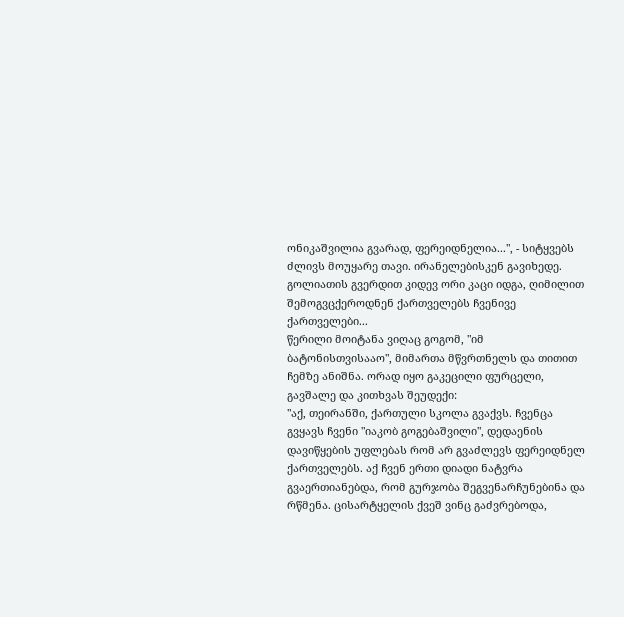ონიკაშვილია გვარად, ფერეიდნელია...", - სიტყვებს ძლივს მოუყარე თავი. ირანელებისკენ გავიხედე. გოლიათის გვერდით კიდევ ორი კაცი იდგა, ღიმილით შემოგვცქეროდნენ ქართველებს ჩვენივე ქართველები...
წერილი მოიტანა ვიღაც გოგომ, "იმ ბატონისთვისააო", მიმართა მწვრთნელს და თითით ჩემზე ანიშნა. ორად იყო გაკეცილი ფურცელი, გავშალე და კითხვას შეუდექი:
"აქ, თეირანში, ქართული სკოლა გვაქვს. ჩვენცა გვყავს ჩვენი "იაკობ გოგებაშვილი", დედაენის დავიწყების უფლებას რომ არ გვაძლევს ფერეიდნელ ქართველებს. აქ ჩვენ ერთი დიადი ნატვრა გვაერთიანებდა, რომ გურჯობა შეგვენარჩუნებინა და რწმენა. ცისარტყელის ქვეშ ვინც გაძვრებოდა,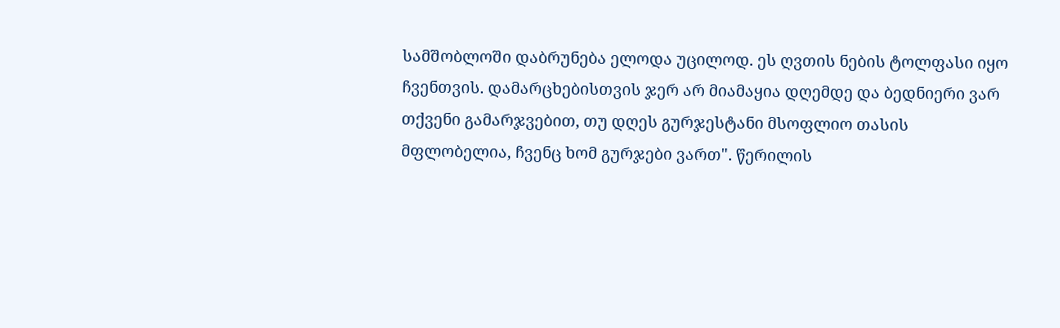სამშობლოში დაბრუნება ელოდა უცილოდ. ეს ღვთის ნების ტოლფასი იყო ჩვენთვის. დამარცხებისთვის ჯერ არ მიამაყია დღემდე და ბედნიერი ვარ თქვენი გამარჯვებით, თუ დღეს გურჯესტანი მსოფლიო თასის მფლობელია, ჩვენც ხომ გურჯები ვართ". წერილის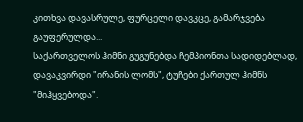კითხვა დავასრულე, ფურცელი დავკცე, გამარჯვება გაუფერულდა...
საქართველოს ჰიმნი გუგუნებდა ჩემპიონთა სადიდებლად, დავაკვირდი "ირანის ლომს", ტუჩები ქართულ ჰიმნს "მიჰყვებოდა".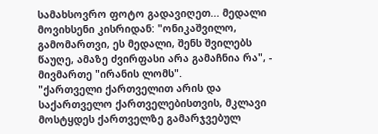სამახსოვრო ფოტო გადავიღეთ... მედალი მოვიხსენი კისრიდან: "ონიკაშვილო, გამომართვი, ეს მედალი, შენს შვილებს წაუღე, ამაზე ძვირფასი არა გამაჩნია რა", - მივმართე "ირანის ლომს".
"ქართველი ქართველით არის და საქართველო ქართველებისთვის, მკლავი მოსტყდეს ქართველზე გამარჯვებულ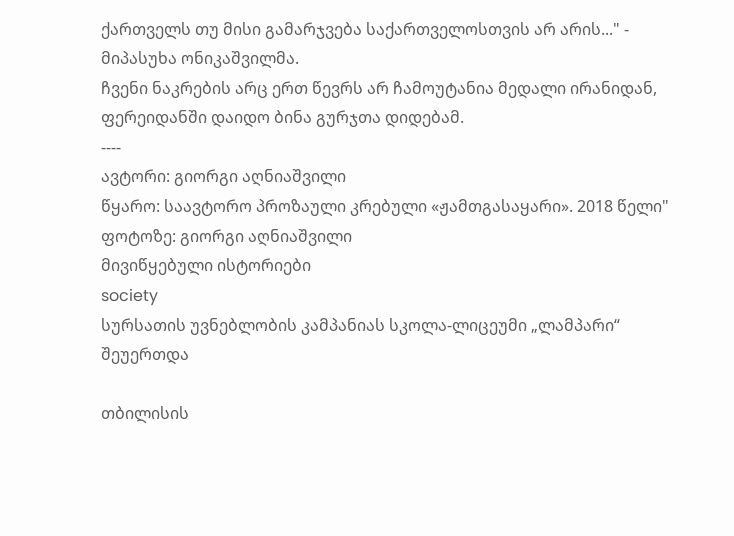ქართველს თუ მისი გამარჯვება საქართველოსთვის არ არის..." - მიპასუხა ონიკაშვილმა.
ჩვენი ნაკრების არც ერთ წევრს არ ჩამოუტანია მედალი ირანიდან, ფერეიდანში დაიდო ბინა გურჯთა დიდებამ.
----
ავტორი: გიორგი აღნიაშვილი
წყარო: საავტორო პროზაული კრებული «ჟამთგასაყარი». 2018 წელი"
ფოტოზე: გიორგი აღნიაშვილი
მივიწყებული ისტორიები
society
სურსათის უვნებლობის კამპანიას სკოლა-ლიცეუმი „ლამპარი“ შეუერთდა

თბილისის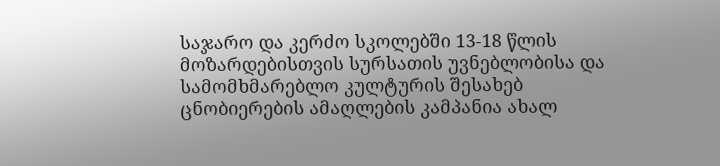საჯარო და კერძო სკოლებში 13-18 წლის მოზარდებისთვის სურსათის უვნებლობისა და სამომხმარებლო კულტურის შესახებ ცნობიერების ამაღლების კამპანია ახალ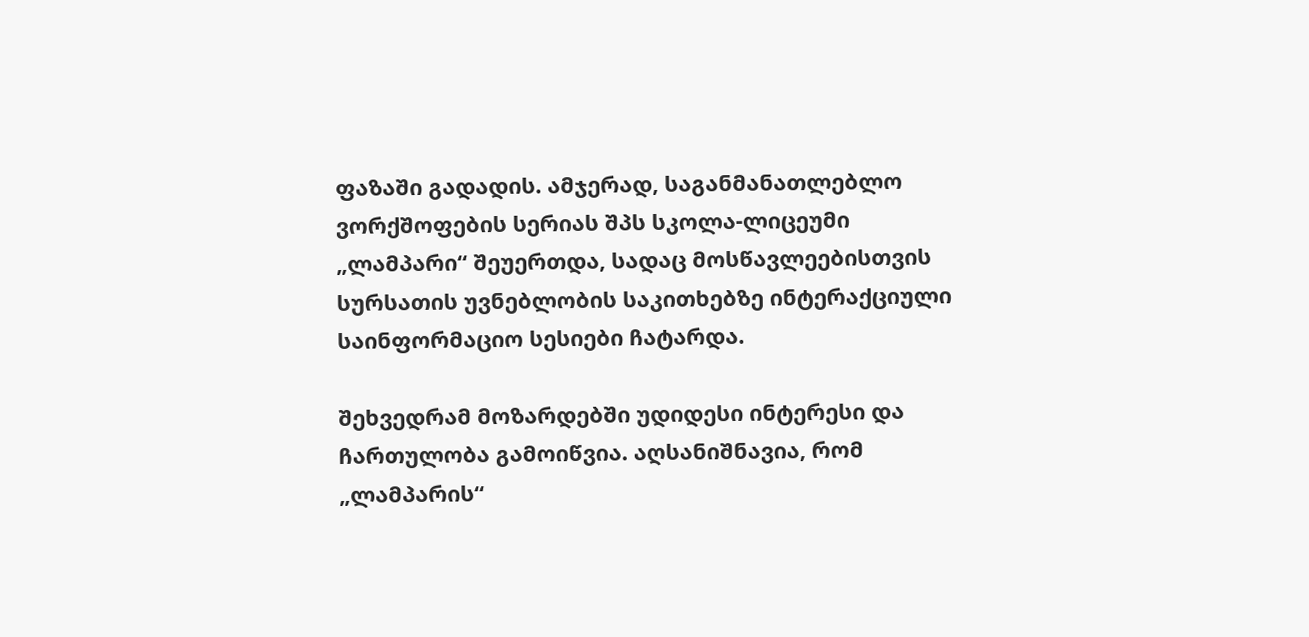ფაზაში გადადის. ამჯერად, საგანმანათლებლო ვორქშოფების სერიას შპს სკოლა-ლიცეუმი „ლამპარი“ შეუერთდა, სადაც მოსწავლეებისთვის სურსათის უვნებლობის საკითხებზე ინტერაქციული საინფორმაციო სესიები ჩატარდა.

შეხვედრამ მოზარდებში უდიდესი ინტერესი და ჩართულობა გამოიწვია. აღსანიშნავია, რომ „ლამპარის“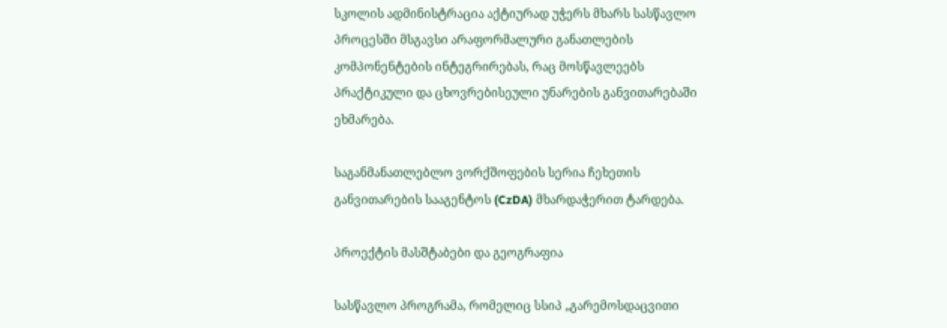სკოლის ადმინისტრაცია აქტიურად უჭერს მხარს სასწავლო პროცესში მსგავსი არაფორმალური განათლების კომპონენტების ინტეგრირებას, რაც მოსწავლეებს პრაქტიკული და ცხოვრებისეული უნარების განვითარებაში ეხმარება.

საგანმანათლებლო ვორქშოფების სერია ჩეხეთის განვითარების სააგენტოს (CzDA) მხარდაჭერით ტარდება.

პროექტის მასშტაბები და გეოგრაფია

სასწავლო პროგრამა, რომელიც სსიპ „გარემოსდაცვითი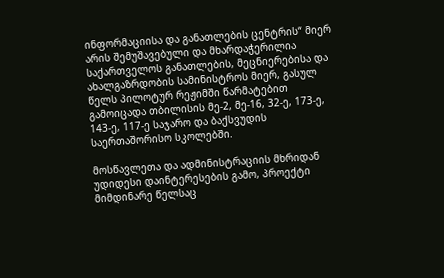ინფორმაციისა და განათლების ცენტრის“ მიერ არის შემუშავებული და მხარდაჭერილია საქართველოს განათლების, მეცნიერებისა და ახალგაზრდობის სამინისტროს მიერ, გასულ წელს პილოტურ რეჟიმში წარმატებით გამოიცადა თბილისის მე-2, მე-16, 32-ე, 173-ე, 143-ე, 117-ე საჯარო და ბაქსვუდის საერთაშორისო სკოლებში.

მოსწავლეთა და ადმინისტრაციის მხრიდან უდიდესი დაინტერესების გამო, პროექტი მიმდინარე წელსაც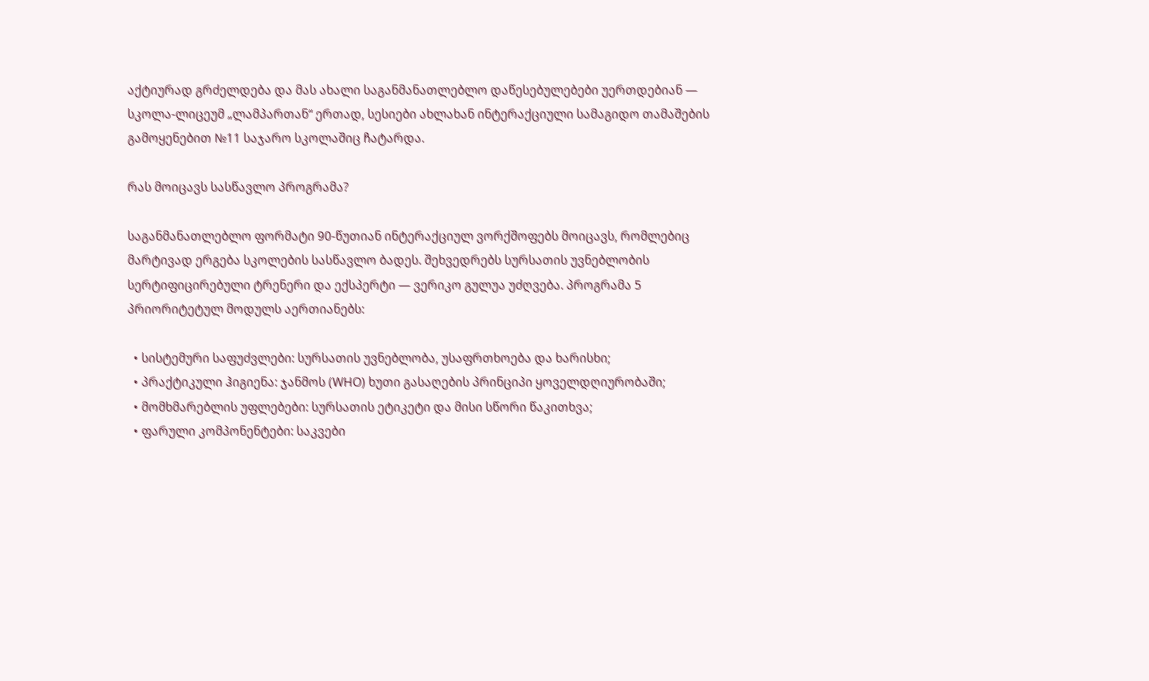აქტიურად გრძელდება და მას ახალი საგანმანათლებლო დაწესებულებები უერთდებიან — სკოლა-ლიცეუმ „ლამპართან“ ერთად, სესიები ახლახან ინტერაქციული სამაგიდო თამაშების გამოყენებით №11 საჯარო სკოლაშიც ჩატარდა.

რას მოიცავს სასწავლო პროგრამა?

საგანმანათლებლო ფორმატი 90-წუთიან ინტერაქციულ ვორქშოფებს მოიცავს, რომლებიც მარტივად ერგება სკოლების სასწავლო ბადეს. შეხვედრებს სურსათის უვნებლობის სერტიფიცირებული ტრენერი და ექსპერტი — ვერიკო გულუა უძღვება. პროგრამა 5 პრიორიტეტულ მოდულს აერთიანებს:

  • სისტემური საფუძვლები: სურსათის უვნებლობა, უსაფრთხოება და ხარისხი;
  • პრაქტიკული ჰიგიენა: ჯანმოს (WHO) ხუთი გასაღების პრინციპი ყოველდღიურობაში;
  • მომხმარებლის უფლებები: სურსათის ეტიკეტი და მისი სწორი წაკითხვა;
  • ფარული კომპონენტები: საკვები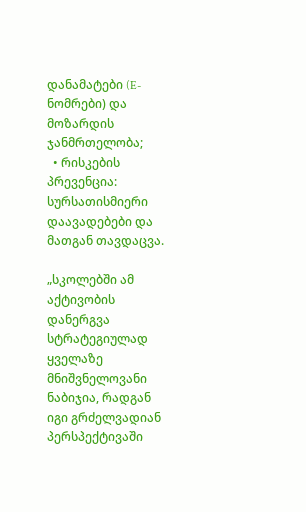დანამატები (E-ნომრები) და მოზარდის ჯანმრთელობა;
  • რისკების პრევენცია: სურსათისმიერი დაავადებები და მათგან თავდაცვა.

„სკოლებში ამ აქტივობის დანერგვა სტრატეგიულად ყველაზე მნიშვნელოვანი ნაბიჯია, რადგან იგი გრძელვადიან პერსპექტივაში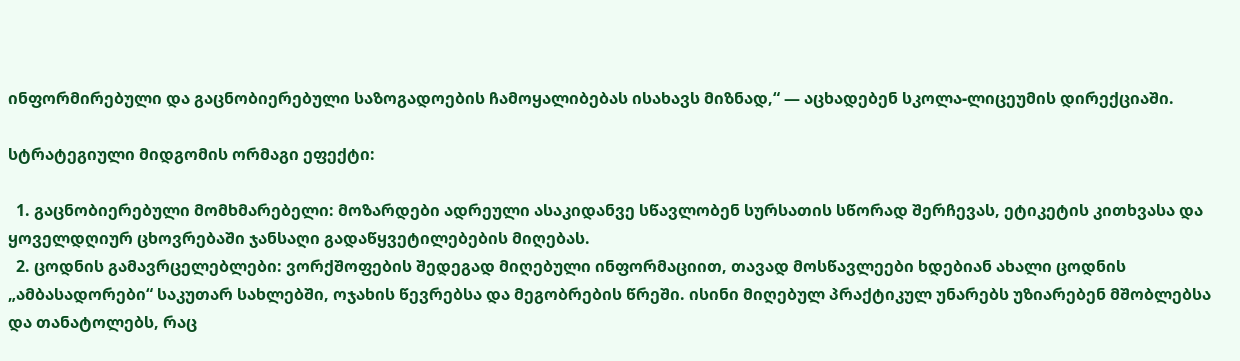ინფორმირებული და გაცნობიერებული საზოგადოების ჩამოყალიბებას ისახავს მიზნად,“ — აცხადებენ სკოლა-ლიცეუმის დირექციაში.

სტრატეგიული მიდგომის ორმაგი ეფექტი:

  1. გაცნობიერებული მომხმარებელი: მოზარდები ადრეული ასაკიდანვე სწავლობენ სურსათის სწორად შერჩევას, ეტიკეტის კითხვასა და ყოველდღიურ ცხოვრებაში ჯანსაღი გადაწყვეტილებების მიღებას.
  2. ცოდნის გამავრცელებლები: ვორქშოფების შედეგად მიღებული ინფორმაციით, თავად მოსწავლეები ხდებიან ახალი ცოდნის „ამბასადორები“ საკუთარ სახლებში, ოჯახის წევრებსა და მეგობრების წრეში. ისინი მიღებულ პრაქტიკულ უნარებს უზიარებენ მშობლებსა და თანატოლებს, რაც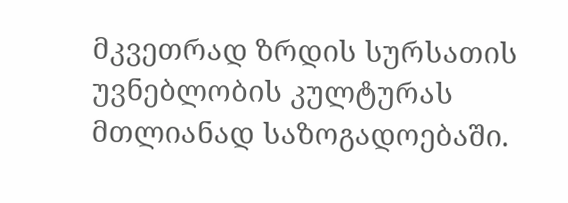მკვეთრად ზრდის სურსათის უვნებლობის კულტურას მთლიანად საზოგადოებაში.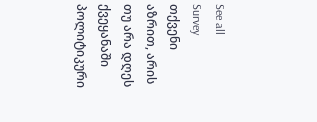See all
Survey
თქვენი აზრით, არის თუ არა დღეს ქვეყანაში პოლიტიკური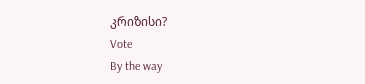კრიზისი?
Vote
By the way